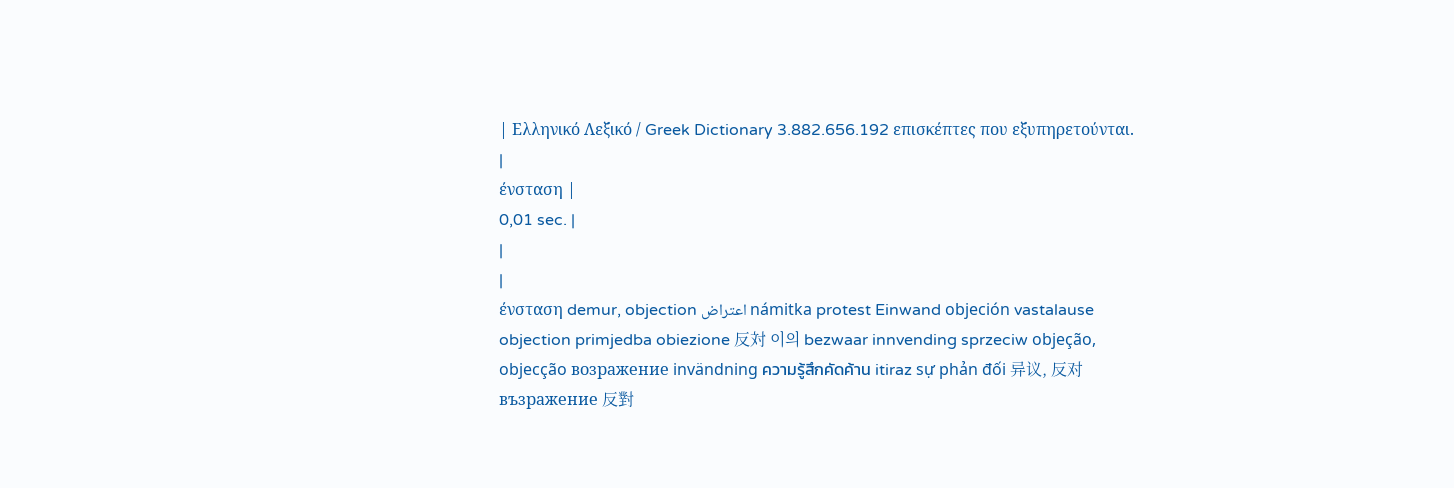| Ελληνικό Λεξικό / Greek Dictionary 3.882.656.192 επισκέπτες που εξυπηρετούνται. |
ένσταση |
0,01 sec. |
|
|
ένσταση demur, objection اعتراض námitka protest Einwand objeción vastalause objection primjedba obiezione 反対 이의 bezwaar innvending sprzeciw objeção, objecção возражение invändning ความรู้สึกคัดค้าน itiraz sự phản đối 异议, 反对 възражение 反對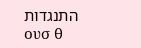התנגדות
ουσ θ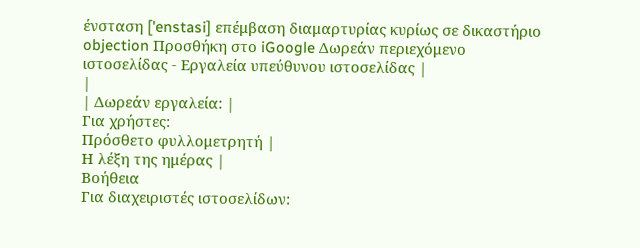ένσταση ['enstasi] επέμβαση διαμαρτυρίας κυρίως σε δικαστήριο objection Προσθήκη στο iGoogle Δωρεάν περιεχόμενο ιστοσελίδας - Εργαλεία υπεύθυνου ιστοσελίδας |
|
| Δωρεάν εργαλεία: |
Για χρήστες:
Πρόσθετο φυλλομετρητή |
Η λέξη της ημέρας |
Βοήθεια
Για διαχειριστές ιστοσελίδων: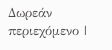Δωρεάν περιεχόμενο |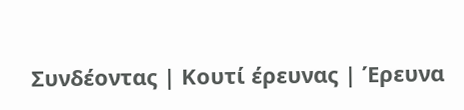Συνδέοντας | Κουτί έρευνας | Έρευνα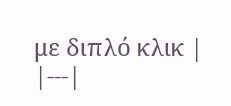με διπλό κλικ |
|---|